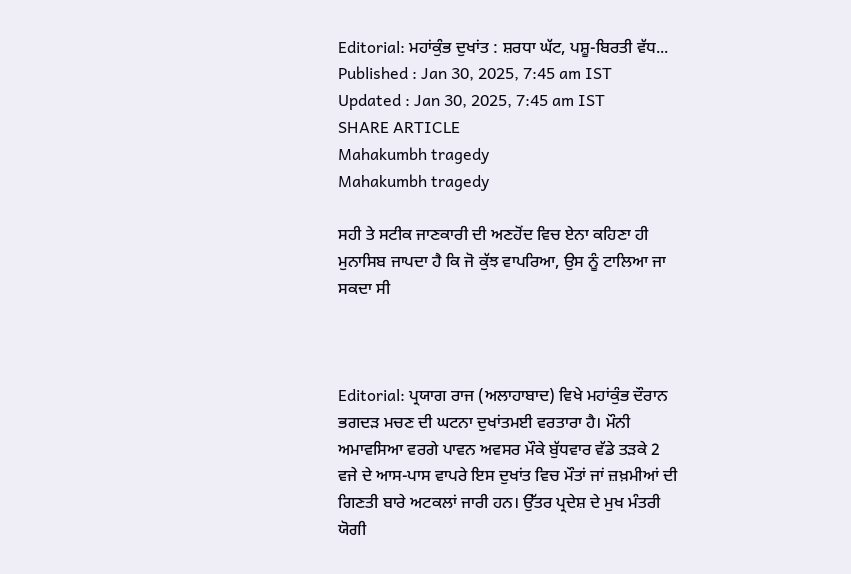Editorial: ਮਹਾਂਕੁੰਭ ਦੁਖਾਂਤ : ਸ਼ਰਧਾ ਘੱਟ, ਪਸ਼ੂ-ਬਿਰਤੀ ਵੱਧ...
Published : Jan 30, 2025, 7:45 am IST
Updated : Jan 30, 2025, 7:45 am IST
SHARE ARTICLE
Mahakumbh tragedy
Mahakumbh tragedy

ਸਹੀ ਤੇ ਸਟੀਕ ਜਾਣਕਾਰੀ ਦੀ ਅਣਹੋਂਦ ਵਿਚ ਏਨਾ ਕਹਿਣਾ ਹੀ ਮੁਨਾਸਿਬ ਜਾਪਦਾ ਹੈ ਕਿ ਜੋ ਕੁੱਝ ਵਾਪਰਿਆ, ਉਸ ਨੂੰ ਟਾਲਿਆ ਜਾ ਸਕਦਾ ਸੀ



Editorial: ਪ੍ਰਯਾਗ ਰਾਜ (ਅਲਾਹਾਬਾਦ) ਵਿਖੇ ਮਹਾਂਕੁੰਭ ਦੌਰਾਨ ਭਗਦੜ ਮਚਣ ਦੀ ਘਟਨਾ ਦੁਖਾਂਤਮਈ ਵਰਤਾਰਾ ਹੈ। ਮੌਨੀ ਅਮਾਵਸਿਆ ਵਰਗੇ ਪਾਵਨ ਅਵਸਰ ਮੌਕੇ ਬੁੱਧਵਾਰ ਵੱਡੇ ਤੜਕੇ 2 ਵਜੇ ਦੇ ਆਸ-ਪਾਸ ਵਾਪਰੇ ਇਸ ਦੁਖਾਂਤ ਵਿਚ ਮੌਤਾਂ ਜਾਂ ਜ਼ਖ਼ਮੀਆਂ ਦੀ ਗਿਣਤੀ ਬਾਰੇ ਅਟਕਲਾਂ ਜਾਰੀ ਹਨ। ਉੱਤਰ ਪ੍ਰਦੇਸ਼ ਦੇ ਮੁਖ ਮੰਤਰੀ ਯੋਗੀ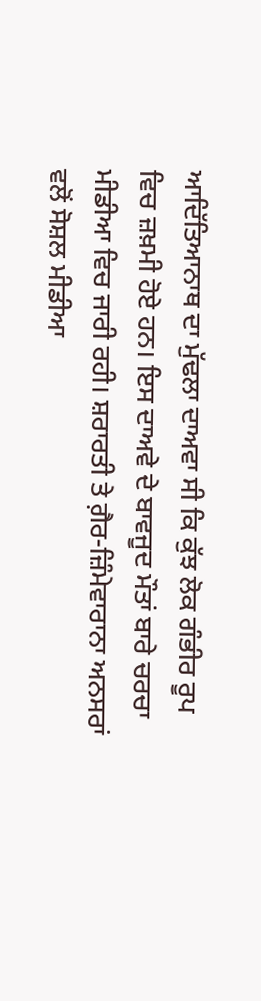ਆਦਿੱਤਿਆਨਾਥ ਦਾ ਮੁੱਢਲਾ ਦਾਅਵਾ ਸੀ ਕਿ ਕੁੱਝ ਲੋਕ ਗੰਭੀਰ ਰੂਪ ਵਿਚ ਜ਼ਖ਼ਮੀ ਹੋਏ ਹਨ। ਇਸ ਦਾਅਵੇ ਦੇ ਬਾਵਜੂਦ ਮੌਤਾਂ ਬਾਰੇ ਚਰਚਾ ਮੀਡੀਆ ਵਿਚ ਜਾਰੀ ਰਹੀ। ਸ਼ਰਾਰਤੀ ਤੇ ਗ਼ੈਰ-ਜ਼ਿੰਮੇਵਾਰਾਨਾ ਅਨਸਰਾਂ ਵਲੋਂ ਸੋਸ਼ਲ ਮੀਡੀਆ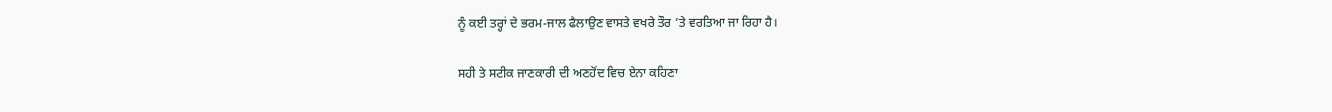ਨੂੰ ਕਈ ਤਰ੍ਹਾਂ ਦੇ ਭਰਮ-ਜਾਲ ਫੈਲਾਉਣ ਵਾਸਤੇ ਵਖਰੇ ਤੌਰ ’ਤੇ ਵਰਤਿਆ ਜਾ ਰਿਹਾ ਹੈ।

ਸਹੀ ਤੇ ਸਟੀਕ ਜਾਣਕਾਰੀ ਦੀ ਅਣਹੋਂਦ ਵਿਚ ਏਨਾ ਕਹਿਣਾ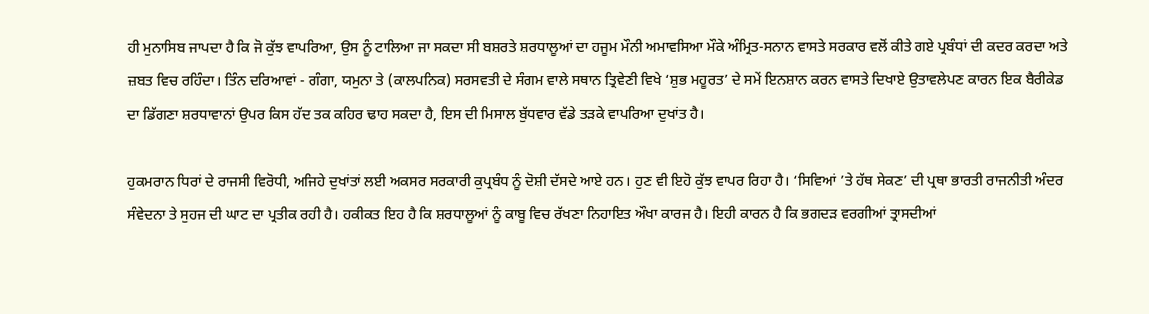ਹੀ ਮੁਨਾਸਿਬ ਜਾਪਦਾ ਹੈ ਕਿ ਜੋ ਕੁੱਝ ਵਾਪਰਿਆ, ਉਸ ਨੂੰ ਟਾਲਿਆ ਜਾ ਸਕਦਾ ਸੀ ਬਸ਼ਰਤੇ ਸ਼ਰਧਾਲੂਆਂ ਦਾ ਹਜੂਮ ਮੌਨੀ ਅਮਾਵਸਿਆ ਮੌਕੇ ਅੰਮ੍ਰਿਤ-ਸਨਾਨ ਵਾਸਤੇ ਸਰਕਾਰ ਵਲੋਂ ਕੀਤੇ ਗਏ ਪ੍ਰਬੰਧਾਂ ਦੀ ਕਦਰ ਕਰਦਾ ਅਤੇ ਜ਼ਬਤ ਵਿਚ ਰਹਿੰਦਾ। ਤਿੰਨ ਦਰਿਆਵਾਂ - ਗੰਗਾ, ਯਮੁਨਾ ਤੇ (ਕਾਲਪਨਿਕ) ਸਰਸਵਤੀ ਦੇ ਸੰਗਮ ਵਾਲੇ ਸਥਾਨ ਤ੍ਰਿਵੇਣੀ ਵਿਖੇ ‘ਸ਼ੁਭ ਮਹੂਰਤ’ ਦੇ ਸਮੇਂ ਇਨਸ਼ਾਨ ਕਰਨ ਵਾਸਤੇ ਦਿਖਾਏ ਉਤਾਵਲੇਪਣ ਕਾਰਨ ਇਕ ਬੈਰੀਕੇਡ ਦਾ ਡਿੱਗਣਾ ਸ਼ਰਧਾਵਾਨਾਂ ਉਪਰ ਕਿਸ ਹੱਦ ਤਕ ਕਹਿਰ ਢਾਹ ਸਕਦਾ ਹੈ, ਇਸ ਦੀ ਮਿਸਾਲ ਬੁੱਧਵਾਰ ਵੱਡੇ ਤੜਕੇ ਵਾਪਰਿਆ ਦੁਖਾਂਤ ਹੈ।

ਹੁਕਮਰਾਨ ਧਿਰਾਂ ਦੇ ਰਾਜਸੀ ਵਿਰੋਧੀ, ਅਜਿਹੇ ਦੁਖਾਂਤਾਂ ਲਈ ਅਕਸਰ ਸਰਕਾਰੀ ਕੁਪ੍ਰਬੰਧ ਨੂੰ ਦੋਸ਼ੀ ਦੱਸਦੇ ਆਏ ਹਨ। ਹੁਣ ਵੀ ਇਹੋ ਕੁੱਝ ਵਾਪਰ ਰਿਹਾ ਹੈ। ‘ਸਿਵਿਆਂ ’ਤੇ ਹੱਥ ਸੇਕਣ’ ਦੀ ਪ੍ਰਥਾ ਭਾਰਤੀ ਰਾਜਨੀਤੀ ਅੰਦਰ ਸੰਵੇਦਨਾ ਤੇ ਸੁਹਜ ਦੀ ਘਾਟ ਦਾ ਪ੍ਰਤੀਕ ਰਹੀ ਹੈ। ਹਕੀਕਤ ਇਹ ਹੈ ਕਿ ਸ਼ਰਧਾਲੂਆਂ ਨੂੰ ਕਾਬੂ ਵਿਚ ਰੱਖਣਾ ਨਿਹਾਇਤ ਔਖਾ ਕਾਰਜ ਹੈ। ਇਹੀ ਕਾਰਨ ਹੈ ਕਿ ਭਗਦੜ ਵਰਗੀਆਂ ਤ੍ਰਾਸਦੀਆਂ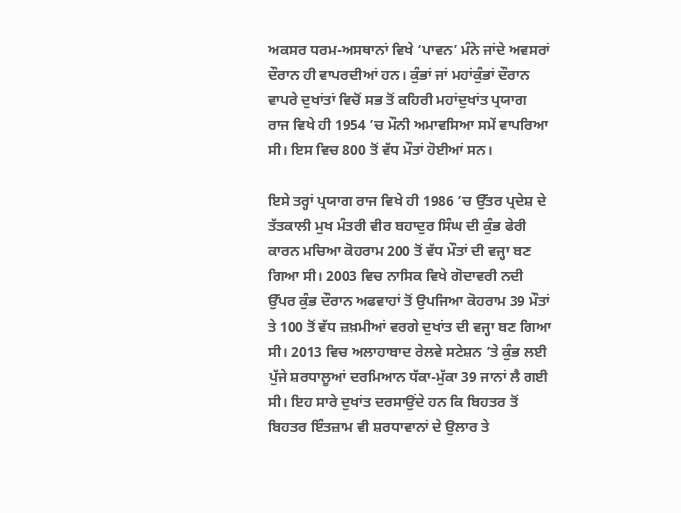ਅਕਸਰ ਧਰਮ-ਅਸਥਾਨਾਂ ਵਿਖੇ ‘ਪਾਵਨ’ ਮੰਨੇ ਜਾਂਦੇ ਅਵਸਰਾਂ ਦੌਰਾਨ ਹੀ ਵਾਪਰਦੀਆਂ ਹਨ। ਕੁੰਭਾਂ ਜਾਂ ਮਹਾਂਕੁੰਭਾਂ ਦੌਰਾਨ ਵਾਪਰੇ ਦੁਖਾਂਤਾਂ ਵਿਚੋਂ ਸਭ ਤੋਂ ਕਹਿਰੀ ਮਹਾਂਦੁਖਾਂਤ ਪ੍ਰਯਾਗ ਰਾਜ ਵਿਖੇ ਹੀ 1954 ’ਚ ਮੌਨੀ ਅਮਾਵਸਿਆ ਸਮੇਂ ਵਾਪਰਿਆ ਸੀ। ਇਸ ਵਿਚ 800 ਤੋਂ ਵੱਧ ਮੌਤਾਂ ਹੋਈਆਂ ਸਨ।

ਇਸੇ ਤਰ੍ਹਾਂ ਪ੍ਰਯਾਗ ਰਾਜ ਵਿਖੇ ਹੀ 1986 ’ਚ ਉੱਤਰ ਪ੍ਰਦੇਸ਼ ਦੇ ਤੱਤਕਾਲੀ ਮੁਖ ਮੰਤਰੀ ਵੀਰ ਬਹਾਦੁਰ ਸਿੰਘ ਦੀ ਕੁੰਭ ਫੇਰੀ ਕਾਰਨ ਮਚਿਆ ਕੋਹਰਾਮ 200 ਤੋਂ ਵੱਧ ਮੌਤਾਂ ਦੀ ਵਜ੍ਹਾ ਬਣ ਗਿਆ ਸੀ। 2003 ਵਿਚ ਨਾਸਿਕ ਵਿਖੇ ਗੋਦਾਵਰੀ ਨਦੀ ਉੱਪਰ ਕੁੰਭ ਦੌਰਾਨ ਅਫਵਾਹਾਂ ਤੋਂ ਉਪਜਿਆ ਕੋਹਰਾਮ 39 ਮੌਤਾਂ ਤੇ 100 ਤੋਂ ਵੱਧ ਜ਼ਖ਼ਮੀਆਂ ਵਰਗੇ ਦੁਖਾਂਤ ਦੀ ਵਜ੍ਹਾ ਬਣ ਗਿਆ ਸੀ। 2013 ਵਿਚ ਅਲਾਹਾਬਾਦ ਰੇਲਵੇ ਸਟੇਸ਼ਨ ’ਤੇ ਕੁੰਭ ਲਈ ਪੁੱਜੇ ਸ਼ਰਧਾਲੂਆਂ ਦਰਮਿਆਨ ਧੱਕਾ-ਮੁੱਕਾ 39 ਜਾਨਾਂ ਲੈ ਗਈ ਸੀ। ਇਹ ਸਾਰੇ ਦੁਖਾਂਤ ਦਰਸਾਉਂਦੇ ਹਨ ਕਿ ਬਿਹਤਰ ਤੋਂ ਬਿਹਤਰ ਇੰਤਜ਼ਾਮ ਵੀ ਸ਼ਰਧਾਵਾਨਾਂ ਦੇ ਉਲਾਰ ਤੇ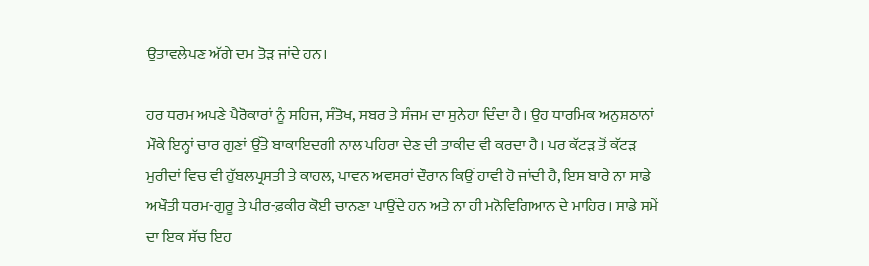ਉਤਾਵਲੇਪਣ ਅੱਗੇ ਦਮ ਤੋੜ ਜਾਂਦੇ ਹਨ।

ਹਰ ਧਰਮ ਅਪਣੇ ਪੈਰੋਕਾਰਾਂ ਨੂੰ ਸਹਿਜ, ਸੰਤੋਖ, ਸਬਰ ਤੇ ਸੰਜਮ ਦਾ ਸੁਨੇਹਾ ਦਿੰਦਾ ਹੈ। ਉਹ ਧਾਰਮਿਕ ਅਨੁਸ਼ਠਾਨਾਂ ਮੌਕੇ ਇਨ੍ਹਾਂ ਚਾਰ ਗੁਣਾਂ ਉੱਤੇ ਬਾਕਾਇਦਗੀ ਨਾਲ ਪਹਿਰਾ ਦੇਣ ਦੀ ਤਾਕੀਦ ਵੀ ਕਰਦਾ ਹੈ। ਪਰ ਕੱਟੜ ਤੋਂ ਕੱਟੜ ਮੁਰੀਦਾਂ ਵਿਚ ਵੀ ਹੁੱਬਲਪ੍ਰਸਤੀ ਤੇ ਕਾਹਲ, ਪਾਵਨ ਅਵਸਰਾਂ ਦੌਰਾਨ ਕਿਉਂ ਹਾਵੀ ਹੋ ਜਾਂਦੀ ਹੈ, ਇਸ ਬਾਰੇ ਨਾ ਸਾਡੇ ਅਖੌਤੀ ਧਰਮ-ਗੁਰੂ ਤੇ ਪੀਰ-ਫ਼ਕੀਰ ਕੋਈ ਚਾਨਣਾ ਪਾਉਂਦੇ ਹਨ ਅਤੇ ਨਾ ਹੀ ਮਨੋਵਿਗਿਆਨ ਦੇ ਮਾਹਿਰ। ਸਾਡੇ ਸਮੇਂ ਦਾ ਇਕ ਸੱਚ ਇਹ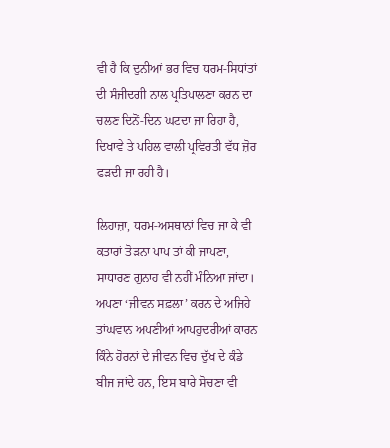ਵੀ ਹੈ ਕਿ ਦੁਨੀਆਂ ਭਰ ਵਿਚ ਧਰਮ-ਸਿਧਾਂਤਾਂ ਦੀ ਸੰਜੀਦਗੀ ਨਾਲ ਪ੍ਰਤਿਪਾਲਣਾ ਕਰਨ ਦਾ ਚਲਣ ਦਿਨੋਂ-ਦਿਨ ਘਟਦਾ ਜਾ ਰਿਹਾ ਹੈ, ਦਿਖਾਵੇ ਤੇ ਪਹਿਲ ਵਾਲੀ ਪ੍ਰਵਿਰਤੀ ਵੱਧ ਜ਼ੋਰ ਫੜਦੀ ਜਾ ਰਹੀ ਹੈ।

ਲਿਹਾਜ਼ਾ, ਧਰਮ-ਅਸਥਾਨਾਂ ਵਿਚ ਜਾ ਕੇ ਵੀ ਕਤਾਰਾਂ ਤੋੜਨਾ ਪਾਪ ਤਾਂ ਕੀ ਜਾਪਣਾ, ਸਾਧਾਰਣ ਗੁਨਾਹ ਵੀ ਨਹੀਂ ਮੰਨਿਆ ਜਾਂਦਾ। ਅਪਣਾ ‘ਜੀਵਨ ਸਫ਼ਲਾ’ ਕਰਨ ਦੇ ਅਜਿਹੇ ਤਾਂਘਵਾਨ ਅਪਣੀਆਂ ਆਪਹੁਦਰੀਆਂ ਕਾਰਨ ਕਿੰਨੇ ਹੋਰਨਾਂ ਦੇ ਜੀਵਨ ਵਿਚ ਦੁੱਖ ਦੇ ਕੰਡੇ ਬੀਜ ਜਾਂਦੇ ਹਨ, ਇਸ ਬਾਰੇ ਸੋਚਣਾ ਵੀ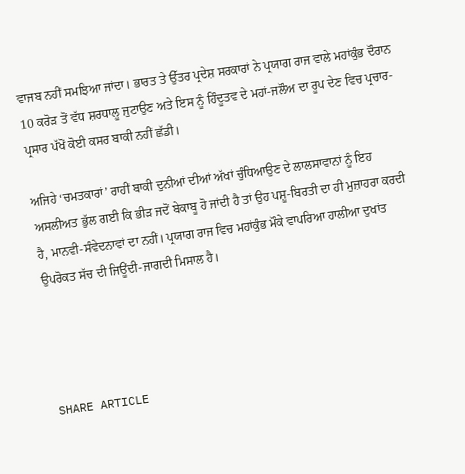ਵਾਜਬ ਨਹੀਂ ਸਮਝਿਆ ਜਾਂਦਾ। ਭਾਰਤ ਤੇ ਉੱਤਰ ਪ੍ਰਦੇਸ਼ ਸਰਕਾਰਾਂ ਨੇ ਪ੍ਰਯਾਗ ਰਾਜ ਵਾਲੇ ਮਹਾਂਕੁੰਭ ਦੌਰਾਨ 10 ਕਰੋੜ ਤੋਂ ਵੱਧ ਸ਼ਰਧਾਲੂ ਜੁਟਾਉਣ ਅਤੇ ਇਸ ਨੂੰ ਹਿੰਦੂਤਵ ਦੇ ਮਹਾਂ-ਜਲੌਅ ਦਾ ਰੂਪ ਦੇਣ ਵਿਚ ਪ੍ਰਚਾਰ-ਪ੍ਰਸਾਰ ਪੱਖੋਂ ਕੋਈ ਕਸਰ ਬਾਕੀ ਨਹੀਂ ਛੱਡੀ।

ਅਜਿਹੇ ‘ਚਮਤਕਾਰਾਂ’ ਰਾਹੀਂ ਬਾਕੀ ਦੁਨੀਆਂ ਦੀਆਂ ਅੱਖਾਂ ਚੁੰਧਿਆਉਣ ਦੇ ਲਾਲਸਾਵਾਨਾਂ ਨੂੰ ਇਹ ਅਸਲੀਅਤ ਭੁੱਲ ਗਈ ਕਿ ਭੀੜ ਜਦੋਂ ਬੇਕਾਬੂ ਹੋ ਜਾਂਦੀ ਹੈ ਤਾਂ ਉਹ ਪਸ਼ੂ-ਬਿਰਤੀ ਦਾ ਹੀ ਮੁਜ਼ਾਹਰਾ ਕਰਦੀ ਹੈ, ਮਾਨਵੀ-ਸੰਵੇਦਨਾਵਾਂ ਦਾ ਨਹੀਂ। ਪ੍ਰਯਾਗ ਰਾਜ ਵਿਚ ਮਹਾਂਕੁੰਭ ਮੌਕੇ ਵਾਪਰਿਆ ਹਾਲੀਆ ਦੁਖਾਂਤ ਉਪਰੋਕਤ ਸੱਚ ਦੀ ਜਿਊਂਦੀ-ਜਾਗਦੀ ਮਿਸਾਲ ਹੈ।




SHARE ARTICLE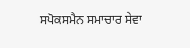ਸਪੋਕਸਮੈਨ ਸਮਾਚਾਰ ਸੇਵਾ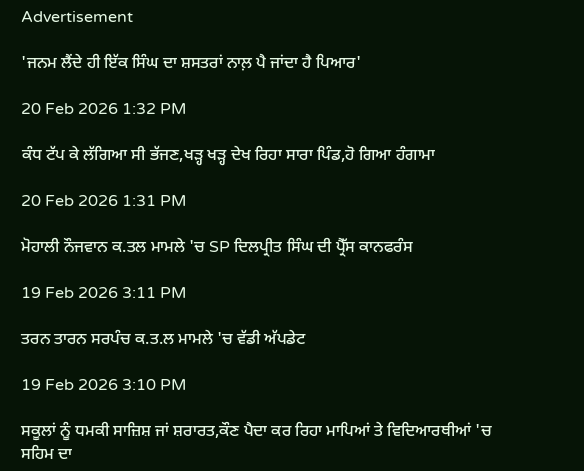Advertisement

'ਜਨਮ ਲੈਂਦੇ ਹੀ ਇੱਕ ਸਿੰਘ ਦਾ ਸ਼ਸਤਰਾਂ ਨਾਲ਼ ਪੈ ਜਾਂਦਾ ਹੈ ਪਿਆਰ'

20 Feb 2026 1:32 PM

ਕੰਧ ਟੱਪ ਕੇ ਲੱਗਿਆ ਸੀ ਭੱਜਣ,ਖੜ੍ਹ ਖੜ੍ਹ ਦੇਖ ਰਿਹਾ ਸਾਰਾ ਪਿੰਡ,ਹੋ ਗਿਆ ਹੰਗਾਮਾ

20 Feb 2026 1:31 PM

ਮੋਹਾਲੀ ਨੌਜਵਾਨ ਕ.ਤਲ ਮਾਮਲੇ 'ਚ SP ਦਿਲਪ੍ਰੀਤ ਸਿੰਘ ਦੀ ਪ੍ਰੈੱਸ ਕਾਨਫਰੰਸ

19 Feb 2026 3:11 PM

ਤਰਨ ਤਾਰਨ ਸਰਪੰਚ ਕ.ਤ.ਲ ਮਾਮਲੇ 'ਚ ਵੱਡੀ ਅੱਪਡੇਟ

19 Feb 2026 3:10 PM

ਸਕੂਲਾਂ ਨੂੰ ਧਮਕੀ ਸਾਜ਼ਿਸ਼ ਜਾਂ ਸ਼ਰਾਰਤ,ਕੌਣ ਪੈਦਾ ਕਰ ਰਿਹਾ ਮਾਪਿਆਂ ਤੇ ਵਿਦਿਆਰਥੀਆਂ 'ਚ ਸਹਿਮ ਦਾ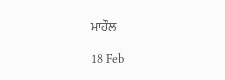ਮਾਹੌਲ

18 Feb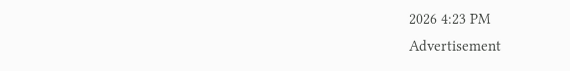2026 4:23 PM
Advertisement